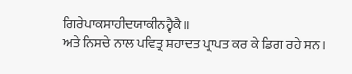ਗਿਰੇਪਾਕਸਾਹੀਦਯਾਕੀਨਹ੍ਵੈਕੈ॥
ਅਤੇ ਨਿਸਚੇ ਨਾਲ ਪਵਿਤ੍ਰ ਸ਼ਹਾਦਤ ਪ੍ਰਾਪਤ ਕਰ ਕੇ ਡਿਗ ਰਹੇ ਸਨ।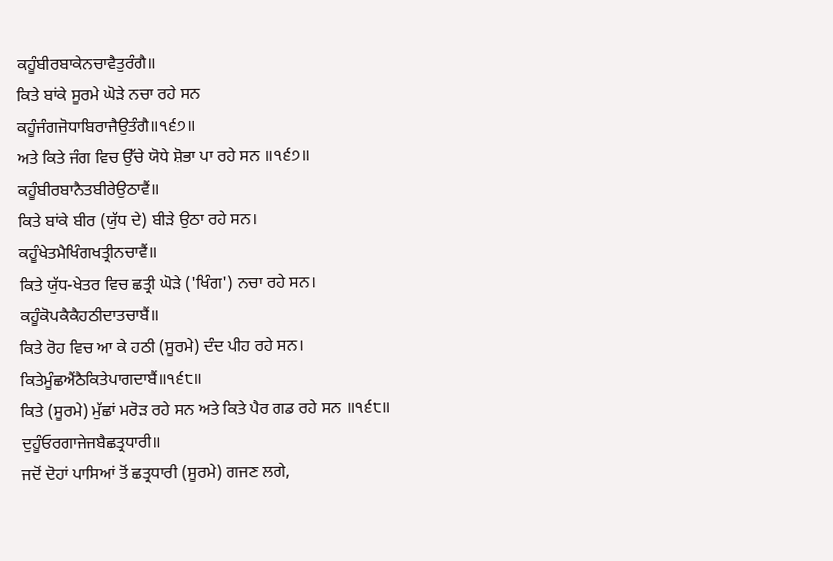ਕਹੂੰਬੀਰਬਾਕੇਨਚਾਵੈਤੁਰੰਗੈ॥
ਕਿਤੇ ਬਾਂਕੇ ਸੂਰਮੇ ਘੋੜੇ ਨਚਾ ਰਹੇ ਸਨ
ਕਹੂੰਜੰਗਜੋਧਾਬਿਰਾਜੈਉਤੰਗੈ॥੧੬੭॥
ਅਤੇ ਕਿਤੇ ਜੰਗ ਵਿਚ ਉੱਚੇ ਯੋਧੇ ਸ਼ੋਭਾ ਪਾ ਰਹੇ ਸਨ ॥੧੬੭॥
ਕਹੂੰਬੀਰਬਾਨੈਤਬੀਰੇਉਠਾਵੈਂ॥
ਕਿਤੇ ਬਾਂਕੇ ਬੀਰ (ਯੁੱਧ ਦੇ) ਬੀੜੇ ਉਠਾ ਰਹੇ ਸਨ।
ਕਹੂੰਖੇਤਮੈਖਿੰਗਖਤ੍ਰੀਨਚਾਵੈਂ॥
ਕਿਤੇ ਯੁੱਧ-ਖੇਤਰ ਵਿਚ ਛਤ੍ਰੀ ਘੋੜੇ ('ਖਿੰਗ') ਨਚਾ ਰਹੇ ਸਨ।
ਕਹੂੰਕੋਪਕੈਕੈਹਠੀਦਾਤਚਾਬੈਂ॥
ਕਿਤੇ ਰੋਹ ਵਿਚ ਆ ਕੇ ਹਠੀ (ਸੂਰਮੇ) ਦੰਦ ਪੀਹ ਰਹੇ ਸਨ।
ਕਿਤੇਮੂੰਛਐਂਠੈਕਿਤੇਪਾਗਦਾਬੈਂ॥੧੬੮॥
ਕਿਤੇ (ਸੂਰਮੇ) ਮੁੱਛਾਂ ਮਰੋੜ ਰਹੇ ਸਨ ਅਤੇ ਕਿਤੇ ਪੈਰ ਗਡ ਰਹੇ ਸਨ ॥੧੬੮॥
ਦੁਹੂੰਓਰਗਾਜੇਜਬੈਛਤ੍ਰਧਾਰੀ॥
ਜਦੋਂ ਦੋਹਾਂ ਪਾਸਿਆਂ ਤੋਂ ਛਤ੍ਰਧਾਰੀ (ਸੂਰਮੇ) ਗਜਣ ਲਗੇ,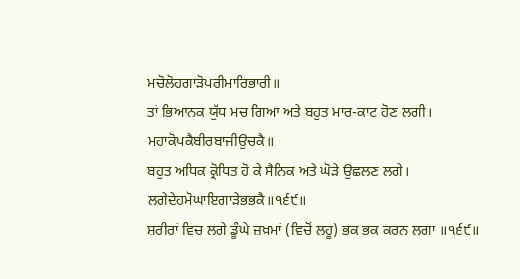ਮਚੋਲੋਹਗਾੜੋਪਰੀਮਾਰਿਭਾਰੀ॥
ਤਾਂ ਭਿਆਨਕ ਯੁੱਧ ਮਚ ਗਿਆ ਅਤੇ ਬਹੁਤ ਮਾਰ-ਕਾਟ ਹੋਣ ਲਗੀ।
ਮਹਾਕੋਪਕੈਬੀਰਬਾਜੀਉਚਕੈ॥
ਬਹੁਤ ਅਧਿਕ ਕ੍ਰੋਧਿਤ ਹੋ ਕੇ ਸੈਨਿਕ ਅਤੇ ਘੋੜੇ ਉਛਲਣ ਲਗੇ।
ਲਗੇਦੇਹਮੋਘਾਇਗਾੜੇਭਭਕੈ॥੧੬੯॥
ਸ਼ਰੀਰਾਂ ਵਿਚ ਲਗੇ ਡੂੰਘੇ ਜ਼ਖ਼ਮਾਂ (ਵਿਚੋਂ ਲਹੂ) ਭਕ ਭਕ ਕਰਨ ਲਗਾ ॥੧੬੯॥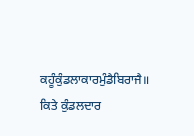ਕਹੂੰਕੁੰਡਲਾਕਾਰਮੁੰਡੈਬਿਰਾਜੈ॥
ਕਿਤੇ ਕੁੰਡਲਦਾਰ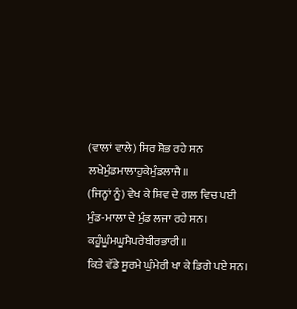(ਵਾਲਾਂ ਵਾਲੇ) ਸਿਰ ਸ਼ੋਭ ਰਹੇ ਸਨ
ਲਖੇਮੁੰਡਮਾਲਾਹੁਕੇਮੁੰਡਲਾਜੈ॥
(ਜਿਨ੍ਹਾਂ ਨੂੰ) ਵੇਖ ਕੇ ਸ਼ਿਵ ਦੇ ਗਲ ਵਿਚ ਪਈ ਮੁੰਡ-ਮਾਲਾ ਦੇ ਮੁੰਡ ਲਜਾ ਰਹੇ ਸਨ।
ਕਹੂੰਘੂੰਮਘੂਮੈਪਰੇਬੀਰਭਾਰੀ॥
ਕਿਤੇ ਵੱਡੇ ਸੂਰਮੇ ਘੁੰਮੇਰੀ ਖਾ ਕੇ ਡਿਗੇ ਪਏ ਸਨ।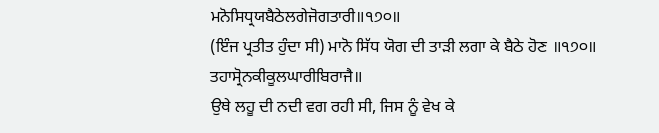ਮਨੋਸਿਧ੍ਰਯਬੈਠੇਲਗੇਜੋਗਤਾਰੀ॥੧੭੦॥
(ਇੰਜ ਪ੍ਰਤੀਤ ਹੁੰਦਾ ਸੀ) ਮਾਨੋ ਸਿੱਧ ਯੋਗ ਦੀ ਤਾੜੀ ਲਗਾ ਕੇ ਬੈਠੇ ਹੋਣ ॥੧੭੦॥
ਤਹਾਸ੍ਰੋਨਕੀਕੂਲਘਾਰੀਬਿਰਾਜੈ॥
ਉਥੇ ਲਹੂ ਦੀ ਨਦੀ ਵਗ ਰਹੀ ਸੀ, ਜਿਸ ਨੂੰ ਵੇਖ ਕੇ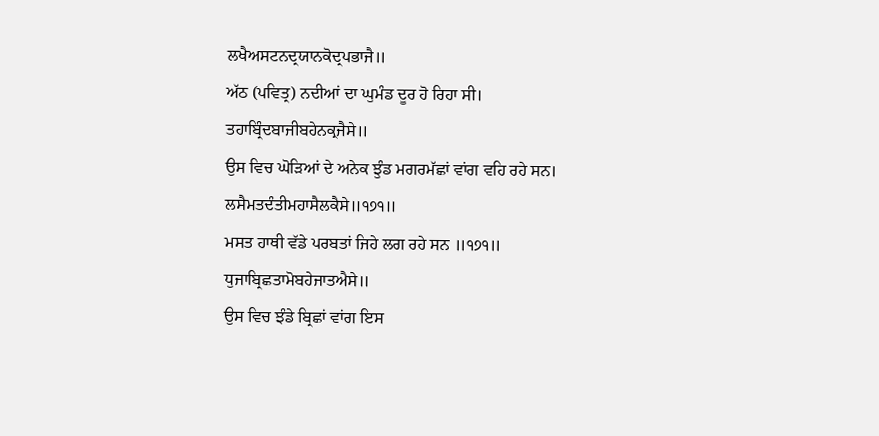ਲਖੈਅਸਟਨਦ੍ਰਯਾਨਕੋਦ੍ਰਪਭਾਜੈ॥
ਅੱਠ (ਪਵਿਤ੍ਰ) ਨਦੀਆਂ ਦਾ ਘੁਮੰਡ ਦੂਰ ਹੋ ਰਿਹਾ ਸੀ।
ਤਹਾਬ੍ਰਿੰਦਬਾਜੀਬਹੇਨਕ੍ਰਜੈਸੇ॥
ਉਸ ਵਿਚ ਘੋੜਿਆਂ ਦੇ ਅਨੇਕ ਝੁੰਡ ਮਗਰਮੱਛਾਂ ਵਾਂਗ ਵਹਿ ਰਹੇ ਸਨ।
ਲਸੈਮਤਦੰਤੀਮਹਾਸੈਲਕੈਸੇ॥੧੭੧॥
ਮਸਤ ਹਾਥੀ ਵੱਡੇ ਪਰਬਤਾਂ ਜਿਹੇ ਲਗ ਰਹੇ ਸਨ ॥੧੭੧॥
ਧੁਜਾਬ੍ਰਿਛਤਾਮੋਬਹੇਜਾਤਐਸੇ॥
ਉਸ ਵਿਚ ਝੰਡੇ ਬ੍ਰਿਛਾਂ ਵਾਂਗ ਇਸ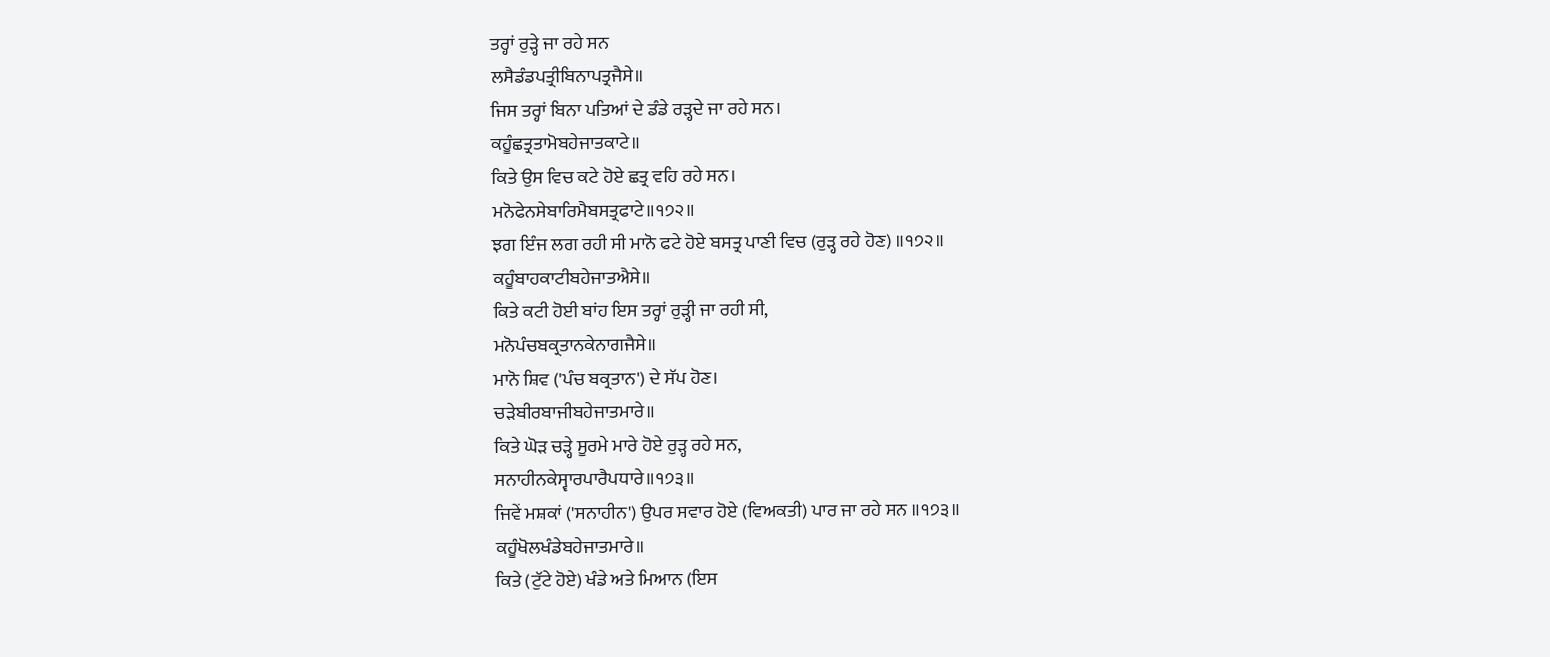ਤਰ੍ਹਾਂ ਰੁੜ੍ਹੇ ਜਾ ਰਹੇ ਸਨ
ਲਸੈਡੰਡਪਤ੍ਰੀਬਿਨਾਪਤ੍ਰਜੈਸੇ॥
ਜਿਸ ਤਰ੍ਹਾਂ ਬਿਨਾ ਪਤਿਆਂ ਦੇ ਡੰਡੇ ਰੜ੍ਹਦੇ ਜਾ ਰਹੇ ਸਨ।
ਕਹੂੰਛਤ੍ਰਤਾਮੋਬਹੇਜਾਤਕਾਟੇ॥
ਕਿਤੇ ਉਸ ਵਿਚ ਕਟੇ ਹੋਏ ਛਤ੍ਰ ਵਹਿ ਰਹੇ ਸਨ।
ਮਨੋਫੇਨਸੇਬਾਰਿਮੈਬਸਤ੍ਰਫਾਟੇ॥੧੭੨॥
ਝਗ ਇੰਜ ਲਗ ਰਹੀ ਸੀ ਮਾਨੋ ਫਟੇ ਹੋਏ ਬਸਤ੍ਰ ਪਾਣੀ ਵਿਚ (ਰੁੜ੍ਹ ਰਹੇ ਹੋਣ) ॥੧੭੨॥
ਕਹੂੰਬਾਹਕਾਟੀਬਹੇਜਾਤਐਸੇ॥
ਕਿਤੇ ਕਟੀ ਹੋਈ ਬਾਂਹ ਇਸ ਤਰ੍ਹਾਂ ਰੁੜ੍ਹੀ ਜਾ ਰਹੀ ਸੀ,
ਮਨੋਪੰਚਬਕ੍ਰਤਾਨਕੇਨਾਗਜੈਸੇ॥
ਮਾਨੋ ਸ਼ਿਵ ('ਪੰਚ ਬਕ੍ਰਤਾਨ') ਦੇ ਸੱਪ ਹੋਣ।
ਚੜੇਬੀਰਬਾਜੀਬਹੇਜਾਤਮਾਰੇ॥
ਕਿਤੇ ਘੋੜ ਚੜ੍ਹੇ ਸੂਰਮੇ ਮਾਰੇ ਹੋਏ ਰੁੜ੍ਹ ਰਹੇ ਸਨ,
ਸਨਾਹੀਨਕੇਸ੍ਵਾਰਪਾਰੈਪਧਾਰੇ॥੧੭੩॥
ਜਿਵੇਂ ਮਸ਼ਕਾਂ ('ਸਨਾਹੀਨ') ਉਪਰ ਸਵਾਰ ਹੋਏ (ਵਿਅਕਤੀ) ਪਾਰ ਜਾ ਰਹੇ ਸਨ ॥੧੭੩॥
ਕਹੂੰਖੋਲਖੰਡੇਬਹੇਜਾਤਮਾਰੇ॥
ਕਿਤੇ (ਟੁੱਟੇ ਹੋਏ) ਖੰਡੇ ਅਤੇ ਮਿਆਨ (ਇਸ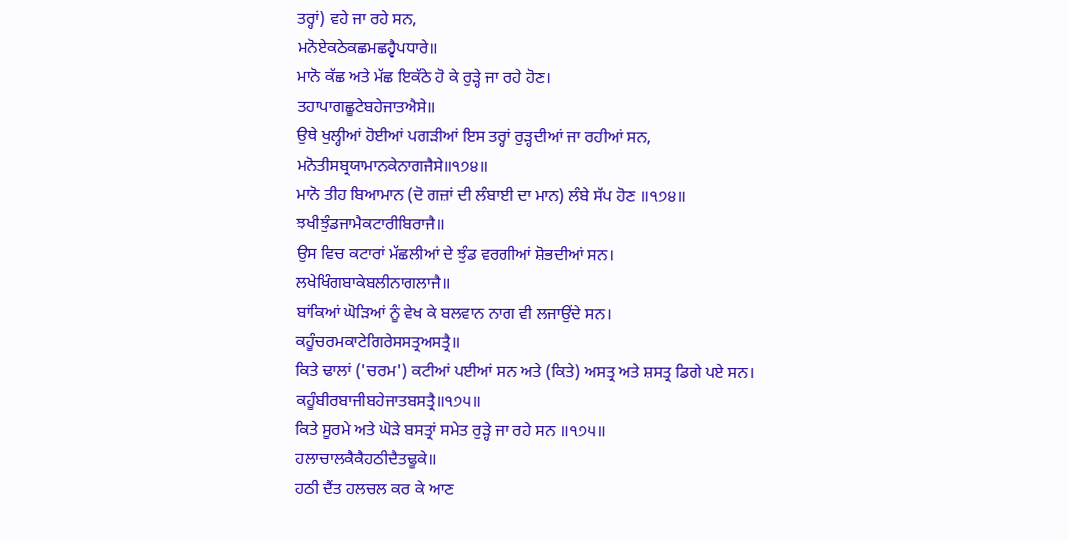ਤਰ੍ਹਾਂ) ਵਹੇ ਜਾ ਰਹੇ ਸਨ,
ਮਨੋਏਕਠੇਕਛਮਛਹ੍ਵੈਪਧਾਰੇ॥
ਮਾਨੋ ਕੱਛ ਅਤੇ ਮੱਛ ਇਕੱਠੇ ਹੋ ਕੇ ਰੁੜ੍ਹੇ ਜਾ ਰਹੇ ਹੋਣ।
ਤਹਾਪਾਗਛੂਟੇਬਹੇਜਾਤਐਸੇ॥
ਉਥੇ ਖੁਲ੍ਹੀਆਂ ਹੋਈਆਂ ਪਗੜੀਆਂ ਇਸ ਤਰ੍ਹਾਂ ਰੁੜ੍ਹਦੀਆਂ ਜਾ ਰਹੀਆਂ ਸਨ,
ਮਨੋਤੀਸਬ੍ਰਯਾਮਾਨਕੇਨਾਗਜੈਸੇ॥੧੭੪॥
ਮਾਨੋ ਤੀਹ ਬਿਆਮਾਨ (ਦੋ ਗਜ਼ਾਂ ਦੀ ਲੰਬਾਈ ਦਾ ਮਾਨ) ਲੰਬੇ ਸੱਪ ਹੋਣ ॥੧੭੪॥
ਝਖੀਝੁੰਡਜਾਮੈਕਟਾਰੀਬਿਰਾਜੈ॥
ਉਸ ਵਿਚ ਕਟਾਰਾਂ ਮੱਛਲੀਆਂ ਦੇ ਝੁੰਡ ਵਰਗੀਆਂ ਸ਼ੋਭਦੀਆਂ ਸਨ।
ਲਖੇਖਿੰਗਬਾਕੇਬਲੀਨਾਗਲਾਜੈ॥
ਬਾਂਕਿਆਂ ਘੋੜਿਆਂ ਨੂੰ ਵੇਖ ਕੇ ਬਲਵਾਨ ਨਾਗ ਵੀ ਲਜਾਉਂਦੇ ਸਨ।
ਕਹੂੰਚਰਮਕਾਟੇਗਿਰੇਸਸਤ੍ਰਅਸਤ੍ਰੈ॥
ਕਿਤੇ ਢਾਲਾਂ ('ਚਰਮ') ਕਟੀਆਂ ਪਈਆਂ ਸਨ ਅਤੇ (ਕਿਤੇ) ਅਸਤ੍ਰ ਅਤੇ ਸ਼ਸਤ੍ਰ ਡਿਗੇ ਪਏ ਸਨ।
ਕਹੂੰਬੀਰਬਾਜੀਬਹੇਜਾਤਬਸਤ੍ਰੈ॥੧੭੫॥
ਕਿਤੇ ਸੂਰਮੇ ਅਤੇ ਘੋੜੇ ਬਸਤ੍ਰਾਂ ਸਮੇਤ ਰੁੜ੍ਹੇ ਜਾ ਰਹੇ ਸਨ ॥੧੭੫॥
ਹਲਾਚਾਲਕੈਕੈਹਠੀਦੈਤਢੂਕੇ॥
ਹਠੀ ਦੈਂਤ ਹਲਚਲ ਕਰ ਕੇ ਆਣ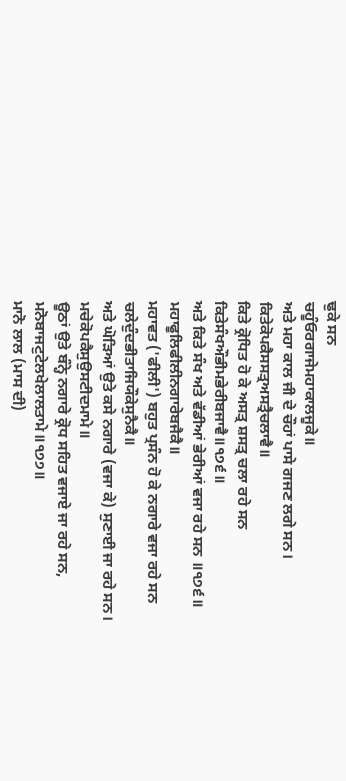ਢੁਕੇ ਸਨ
ਚਹੂੰਓਰਗਾਜੇਮਹਾਕਾਲਜੂਕੇ॥
ਅਤੇ ਮਹਾ ਕਾਲ ਜੀ ਦੇ ਚੌਹਾਂ ਪਾਸੇ ਗਜਣ ਲਗੇ ਸਨ।
ਕਿਤੇਕੋਪਕੈਸਸਤ੍ਰਅਸਤ੍ਰੈਚਲਾਵੈ॥
ਕਿਤੇ ਕ੍ਰੋਧਿਤ ਹੋ ਕੇ ਅਸਤ੍ਰ ਸ਼ਸਤ੍ਰ ਚਲਾ ਰਹੇ ਸਨ
ਕਿਤੇਸੰਖਔਭੀਮਭੇਰੀਬਜਾਵੈ॥੧੭੬॥
ਅਤੇ ਕਿਤੇ ਸੰਖ ਅਤੇ ਵੱਡੀਆਂ ਭੇਰੀਆਂ ਵਜਾ ਰਹੇ ਸਨ ॥੧੭੬॥
ਮਹਾਫੂਲਿਫੀਲੀਨਗਾਰੇਬਜੈਕੈ॥
ਮਹਾਵਤ ('ਫੀਲੀ') ਬਹੁਤ ਪ੍ਰਸੰਨ ਹੋ ਕੇ ਨਗਾਰੇ ਵਜਾ ਰਹੇ ਸਨ
ਚਲੇਦੁੰਦਭੀਤਾਜਿਯੌਕੇਸੁਨੈਕੈ॥
ਅਤੇ ਘੋੜਿਆਂ ਉਤੇ ਕਸੇ ਨਗਾਰੇ (ਵਜਾ ਕੇ) ਸੁਣਾਈ ਜਾ ਰਹੇ ਸਨ।
ਮਚੇਕੋਪਕੈਸੁਉਸਟੀਦਮਾਮੇ॥
ਊਠਾਂ ਉਤੇ ਬੰਨ੍ਹੇ ਨਗਾਰੇ ਕ੍ਰੋਧ ਸਹਿਤ ਵਜਾਏ ਜਾ ਰਹੇ ਸਨ,
ਮਨੋਬਾਜਟੁਟੇਲਖੇਲਾਲਤਾਮੇ॥੧੭੭॥
ਮਾਨੋ ਲਾਲ (ਮਾਸ ਦੀ)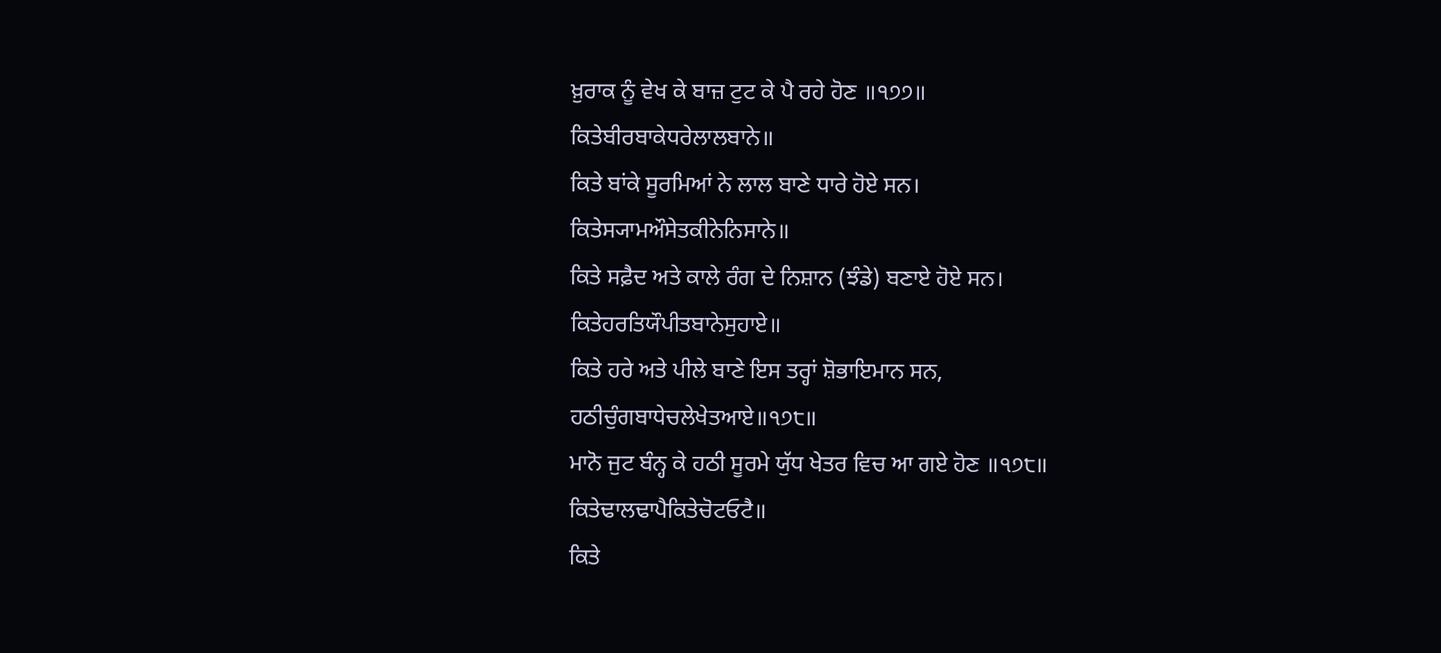ਖ਼ੁਰਾਕ ਨੂੰ ਵੇਖ ਕੇ ਬਾਜ਼ ਟੁਟ ਕੇ ਪੈ ਰਹੇ ਹੋਣ ॥੧੭੭॥
ਕਿਤੇਬੀਰਬਾਕੇਧਰੇਲਾਲਬਾਨੇ॥
ਕਿਤੇ ਬਾਂਕੇ ਸੂਰਮਿਆਂ ਨੇ ਲਾਲ ਬਾਣੇ ਧਾਰੇ ਹੋਏ ਸਨ।
ਕਿਤੇਸ੍ਯਾਮਔਸੇਤਕੀਨੇਨਿਸਾਨੇ॥
ਕਿਤੇ ਸਫ਼ੈਦ ਅਤੇ ਕਾਲੇ ਰੰਗ ਦੇ ਨਿਸ਼ਾਨ (ਝੰਡੇ) ਬਣਾਏ ਹੋਏ ਸਨ।
ਕਿਤੇਹਰਤਿਯੌਪੀਤਬਾਨੇਸੁਹਾਏ॥
ਕਿਤੇ ਹਰੇ ਅਤੇ ਪੀਲੇ ਬਾਣੇ ਇਸ ਤਰ੍ਹਾਂ ਸ਼ੋਭਾਇਮਾਨ ਸਨ,
ਹਠੀਚੁੰਗਬਾਧੇਚਲੇਖੇਤਆਏ॥੧੭੮॥
ਮਾਨੋ ਜੁਟ ਬੰਨ੍ਹ ਕੇ ਹਠੀ ਸੂਰਮੇ ਯੁੱਧ ਖੇਤਰ ਵਿਚ ਆ ਗਏ ਹੋਣ ॥੧੭੮॥
ਕਿਤੇਢਾਲਢਾਪੈਕਿਤੇਚੋਟਓਟੈ॥
ਕਿਤੇ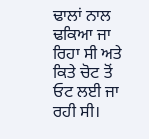ਢਾਲਾਂ ਨਾਲ ਢਕਿਆ ਜਾ ਰਿਹਾ ਸੀ ਅਤੇ ਕਿਤੇ ਚੋਟ ਤੋਂ ਓਟ ਲਈ ਜਾ ਰਹੀ ਸੀ।